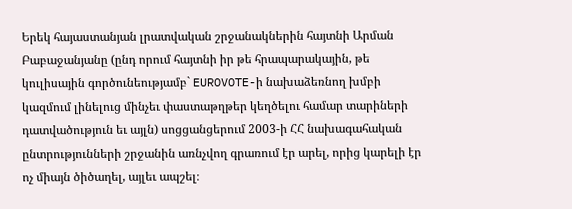Երեկ հայաստանյան լրատվական շրջանակներին հայտնի Արման Բաբաջանյանը (ընդ որում հայտնի իր թե հրապարակային, թե կուլիսային գործունեությամբ` EUROVOTE-ի նախաձեռնող խմբի կազմում լինելուց մինչեւ փաստաթղթեր կեղծելու համար տարիների դատվածություն եւ այլն) սոցցանցերում 2003-ի ՀՀ նախագահական ընտրությունների շրջանին առնչվող գրառում էր արել, որից կարելի էր ոչ միայն ծիծաղել, այլեւ ապշել։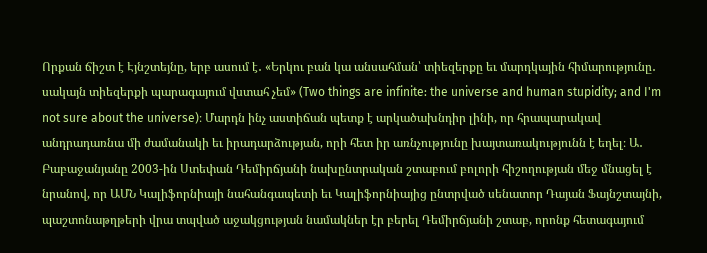Որքան ճիշտ է Էյնշտեյնը, երբ ասում է․ «Երկու բան կա անսահման՝ տիեզերքը եւ մարդկային հիմարությունը․ սակայն տիեզերքի պարագայում վստահ չեմ» (Two things are infinite: the universe and human stupidity; and I'm not sure about the universe)։ Մարդն ինչ աստիճան պետք է արկածախնդիր լինի, որ հրապարակավ անդրադառնա մի ժամանակի եւ իրադարձության, որի հետ իր առնչությունը խայտառակությունն է եղել։ Ա․ Բաբաջանյանը 2003-ին Ստեփան Դեմիրճյանի նախընտրական շտաբում բոլորի հիշողության մեջ մնացել է նրանով, որ ԱՄՆ Կալիֆորնիայի նահանգապետի եւ Կալիֆորնիայից ընտրված սենատոր Դայան Ֆայնշտայնի, պաշտոնաթղթերի վրա տպված աջակցության նամակներ էր բերել Դեմիրճյանի շտաբ, որոնք հետագայում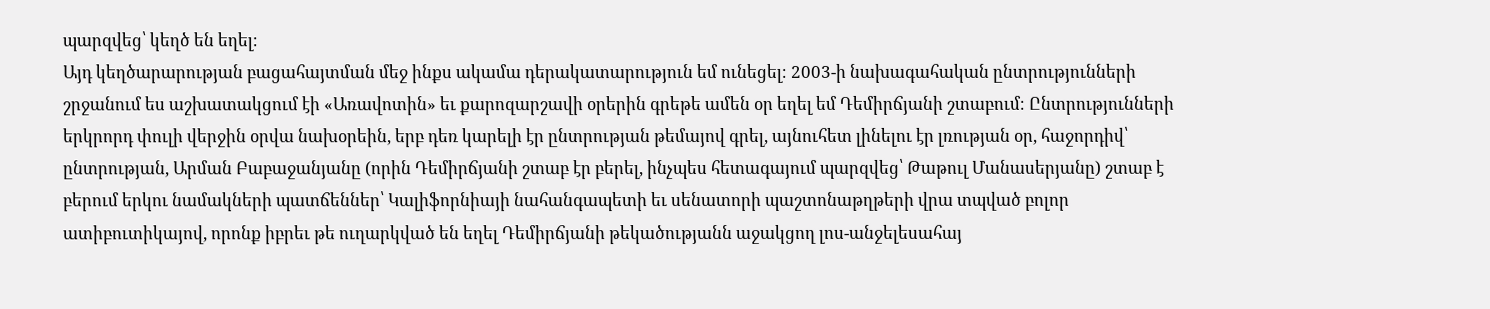պարզվեց՝ կեղծ են եղել։
Այդ կեղծարարության բացահայտման մեջ ինքս ակամա դերակատարություն եմ ունեցել։ 2003-ի նախագահական ընտրությունների շրջանում ես աշխատակցում էի «Առավոտին» եւ քարոզարշավի օրերին գրեթե ամեն օր եղել եմ Դեմիրճյանի շտաբում։ Ընտրությունների երկրորդ փուլի վերջին օրվա նախօրեին, երբ դեռ կարելի էր ընտրության թեմայով գրել, այնուհետ լինելու էր լռության օր, հաջորդիվ՝ ընտրության, Արման Բաբաջանյանը (որին Դեմիրճյանի շտաբ էր բերել, ինչպես հետագայում պարզվեց՝ Թաթուլ Մանասերյանը) շտաբ է բերում երկու նամակների պատճեններ՝ Կալիֆորնիայի նահանգապետի եւ սենատորի պաշտոնաթղթերի վրա տպված բոլոր ատիբուտիկայով, որոնք իբրեւ թե ուղարկված են եղել Դեմիրճյանի թեկածությանն աջակցող լոս-անջելեսահայ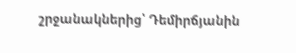շրջանակներից՝ Դեմիրճյանին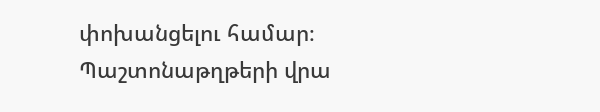փոխանցելու համար։
Պաշտոնաթղթերի վրա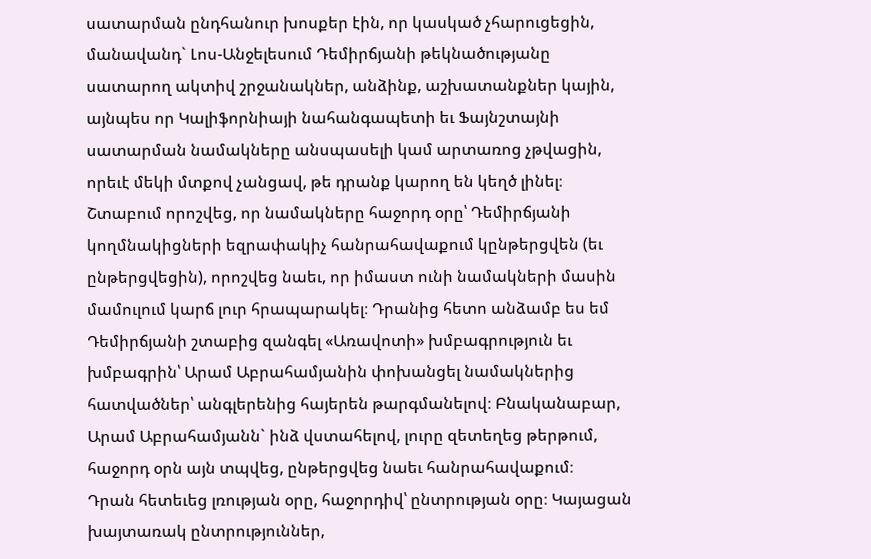սատարման ընդհանուր խոսքեր էին, որ կասկած չհարուցեցին, մանավանդ` Լոս-Անջելեսում Դեմիրճյանի թեկնածությանը սատարող ակտիվ շրջանակներ, անձինք, աշխատանքներ կային, այնպես որ Կալիֆորնիայի նահանգապետի եւ Ֆայնշտայնի սատարման նամակները անսպասելի կամ արտառոց չթվացին, որեւէ մեկի մտքով չանցավ, թե դրանք կարող են կեղծ լինել։ Շտաբում որոշվեց, որ նամակները հաջորդ օրը՝ Դեմիրճյանի կողմնակիցների եզրափակիչ հանրահավաքում կընթերցվեն (եւ ընթերցվեցին), որոշվեց նաեւ, որ իմաստ ունի նամակների մասին մամուլում կարճ լուր հրապարակել։ Դրանից հետո անձամբ ես եմ Դեմիրճյանի շտաբից զանգել «Առավոտի» խմբագրություն եւ խմբագրին՝ Արամ Աբրահամյանին փոխանցել նամակներից հատվածներ՝ անգլերենից հայերեն թարգմանելով։ Բնականաբար, Արամ Աբրահամյանն` ինձ վստահելով, լուրը զետեղեց թերթում, հաջորդ օրն այն տպվեց, ընթերցվեց նաեւ հանրահավաքում։
Դրան հետեւեց լռության օրը, հաջորդիվ՝ ընտրության օրը։ Կայացան խայտառակ ընտրություններ,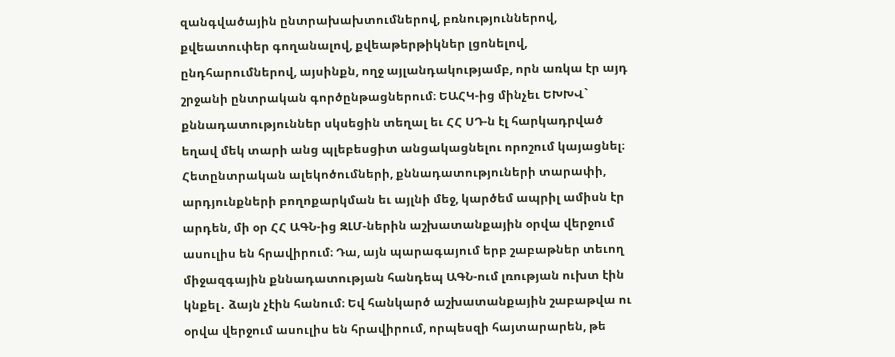զանգվածային ընտրախախտումներով, բռնություններով, քվեատուփեր գողանալով, քվեաթերթիկներ լցոնելով, ընդհարումներով, այսինքն, ողջ այլանդակությամբ, որն առկա էր այդ շրջանի ընտրական գործընթացներում։ ԵԱՀԿ-ից մինչեւ ԵԽԽՎ` քննադատություններ սկսեցին տեղալ եւ ՀՀ ՍԴ-ն էլ հարկադրված եղավ մեկ տարի անց պլեբեսցիտ անցակացնելու որոշում կայացնել։
Հետընտրական ալեկոծումների, քննադատություների տարափի, արդյունքների բողոքարկման եւ այլնի մեջ, կարծեմ ապրիլ ամիսն էր արդեն, մի օր ՀՀ ԱԳՆ-ից ԶԼՄ-ներին աշխատանքային օրվա վերջում ասուլիս են հրավիրում։ Դա, այն պարագայում երբ շաբաթներ տեւող միջազգային քննադատության հանդեպ ԱԳՆ-ում լռության ուխտ էին կնքել․ ձայն չէին հանում։ Եվ հանկարծ աշխատանքային շաբաթվա ու օրվա վերջում ասուլիս են հրավիրում, որպեսզի հայտարարեն, թե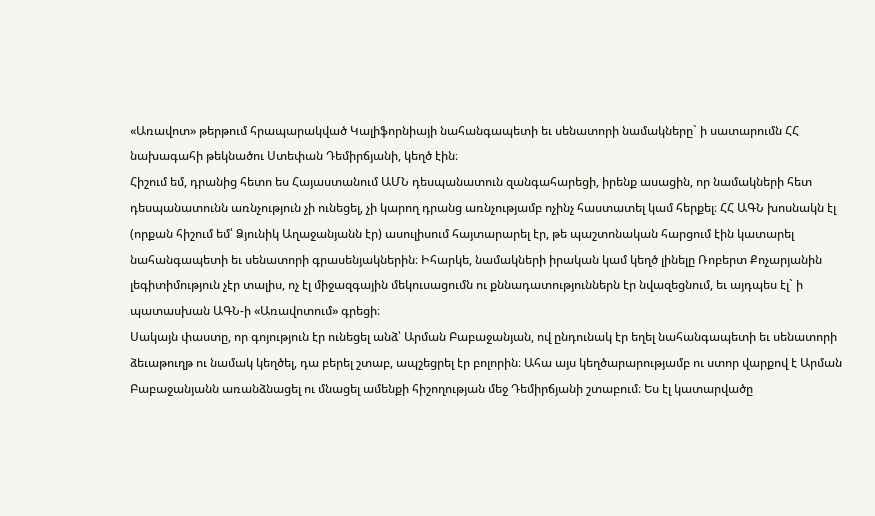«Առավոտ» թերթում հրապարակված Կալիֆորնիայի նահանգապետի եւ սենատորի նամակները` ի սատարումն ՀՀ նախագահի թեկնածու Ստեփան Դեմիրճյանի, կեղծ էին։
Հիշում եմ, դրանից հետո ես Հայաստանում ԱՄՆ դեսպանատուն զանգահարեցի, իրենք ասացին, որ նամակների հետ դեսպանատունն առնչություն չի ունեցել, չի կարող դրանց առնչությամբ ոչինչ հաստատել կամ հերքել։ ՀՀ ԱԳՆ խոսնակն էլ (որքան հիշում եմ՝ Ձյունիկ Աղաջանյանն էր) ասուլիսում հայտարարել էր, թե պաշտոնական հարցում էին կատարել նահանգապետի եւ սենատորի գրասենյակներին։ Իհարկե, նամակների իրական կամ կեղծ լինելը Ռոբերտ Քոչարյանին լեգիտիմություն չէր տալիս, ոչ էլ միջազգային մեկուսացումն ու քննադատություններն էր նվազեցնում, եւ այդպես էլ` ի պատասխան ԱԳՆ-ի «Առավոտում» գրեցի։
Սակայն փաստը, որ գոյություն էր ունեցել անձ՝ Արման Բաբաջանյան, ով ընդունակ էր եղել նահանգապետի եւ սենատորի ձեւաթուղթ ու նամակ կեղծել, դա բերել շտաբ, ապշեցրել էր բոլորին։ Ահա այս կեղծարարությամբ ու ստոր վարքով է Արման Բաբաջանյանն առանձնացել ու մնացել ամենքի հիշողության մեջ Դեմիրճյանի շտաբում։ Ես էլ կատարվածը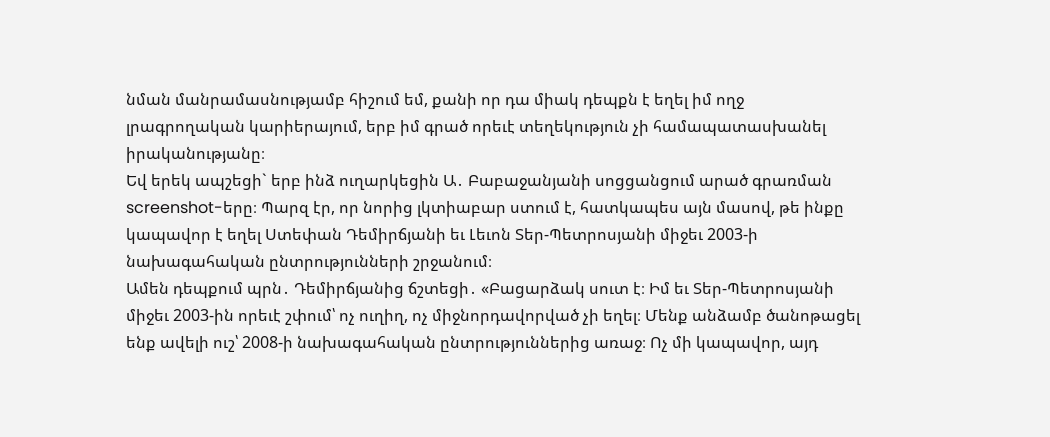նման մանրամասնությամբ հիշում եմ, քանի որ դա միակ դեպքն է եղել իմ ողջ լրագրողական կարիերայում, երբ իմ գրած որեւէ տեղեկություն չի համապատասխանել իրականությանը։
Եվ երեկ ապշեցի` երբ ինձ ուղարկեցին Ա․ Բաբաջանյանի սոցցանցում արած գրառման screenshot-երը։ Պարզ էր, որ նորից լկտիաբար ստում է, հատկապես այն մասով, թե ինքը կապավոր է եղել Ստեփան Դեմիրճյանի եւ Լեւոն Տեր-Պետրոսյանի միջեւ 2003-ի նախագահական ընտրությունների շրջանում։
Ամեն դեպքում պրն․ Դեմիրճյանից ճշտեցի․ «Բացարձակ սուտ է։ Իմ եւ Տեր-Պետրոսյանի միջեւ 2003-ին որեւէ շփում՝ ոչ ուղիղ, ոչ միջնորդավորված չի եղել։ Մենք անձամբ ծանոթացել ենք ավելի ուշ՝ 2008-ի նախագահական ընտրություններից առաջ։ Ոչ մի կապավոր, այդ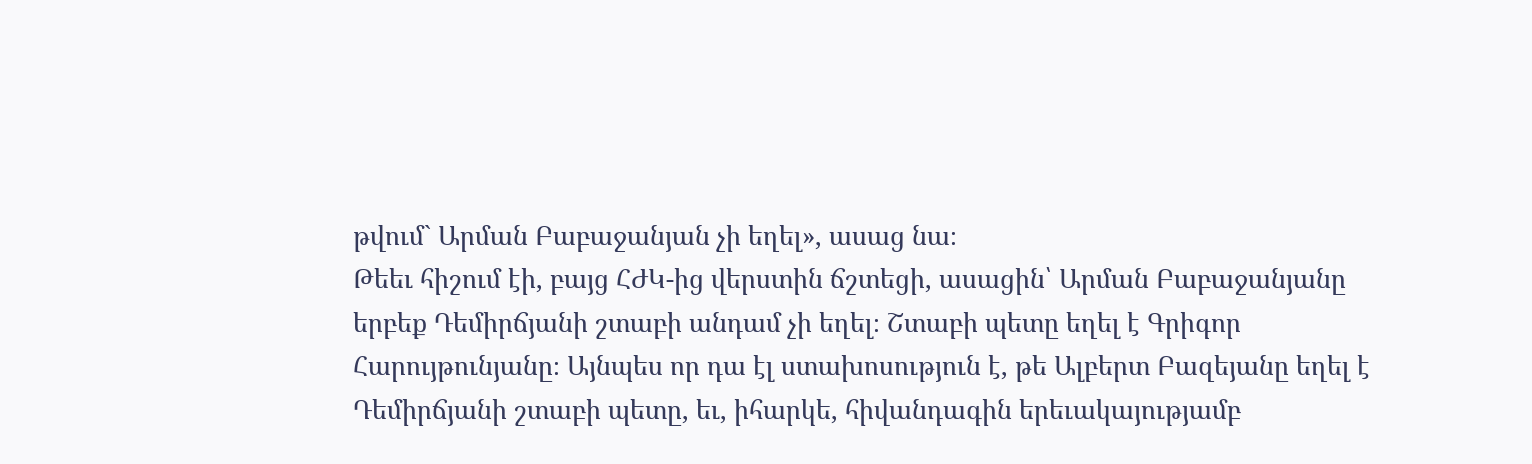թվում` Արման Բաբաջանյան չի եղել», ասաց նա։
Թեեւ հիշում էի, բայց ՀԺԿ-ից վերստին ճշտեցի, ասացին՝ Արման Բաբաջանյանը երբեք Դեմիրճյանի շտաբի անդամ չի եղել։ Շտաբի պետը եղել է Գրիգոր Հարույթունյանը։ Այնպես որ դա էլ ստախոսություն է, թե Ալբերտ Բազեյանը եղել է Դեմիրճյանի շտաբի պետը, եւ, իհարկե, հիվանդագին երեւակայությամբ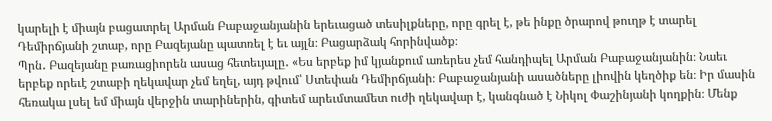կարելի է միայն բացատրել Արման Բաբաջանյանին երեւացած տեսիլքները, որը գրել է, թե ինքը ծրարով թուղթ է տարել Դեմիրճյանի շտաբ, որը Բազեյանը պատռել է եւ այլն։ Բացարձակ հորինվածք։
Պրն․ Բազեյանը բառացիորեն ասաց հետեւյալը․ «Ես երբեք իմ կյանքում առերես չեմ հանդիպել Արման Բաբաջանյանին։ Նաեւ երբեք որեւէ շտաբի ղեկավար չեմ եղել, այդ թվում՝ Ստեփան Դեմիրճյանի։ Բաբաջանյանի ասածները լիովին կեղծիք են։ Իր մասին հեռակա լսել եմ միայն վերջին տարիներին, գիտեմ արեւմտամետ ուժի ղեկավար է, կանգնած է Նիկոլ Փաշինյանի կողքին։ Մենք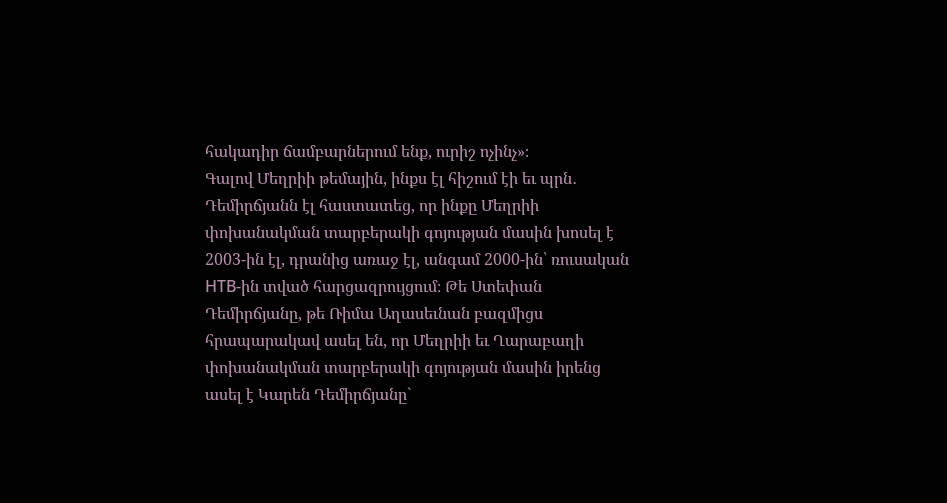հակադիր ճամբարներում ենք, ուրիշ ոչինչ»։
Գալով Մեղրիի թեմային, ինքս էլ հիշում էի եւ պրն․ Դեմիրճյանն էլ հաստատեց, որ ինքը Մեղրիի փոխանակման տարբերակի գոյության մասին խոսել է 2003-ին էլ, դրանից առաջ էլ, անգամ 2000-ին՝ ռուսական НТВ-ին տված հարցազրույցում։ Թե Ստեփան Դեմիրճյանը, թե Ռիմա Աղասեւնան բազմիցս հրապարակավ ասել են, որ Մեղրիի եւ Ղարաբաղի փոխանակման տարբերակի գոյության մասին իրենց ասել է Կարեն Դեմիրճյանը`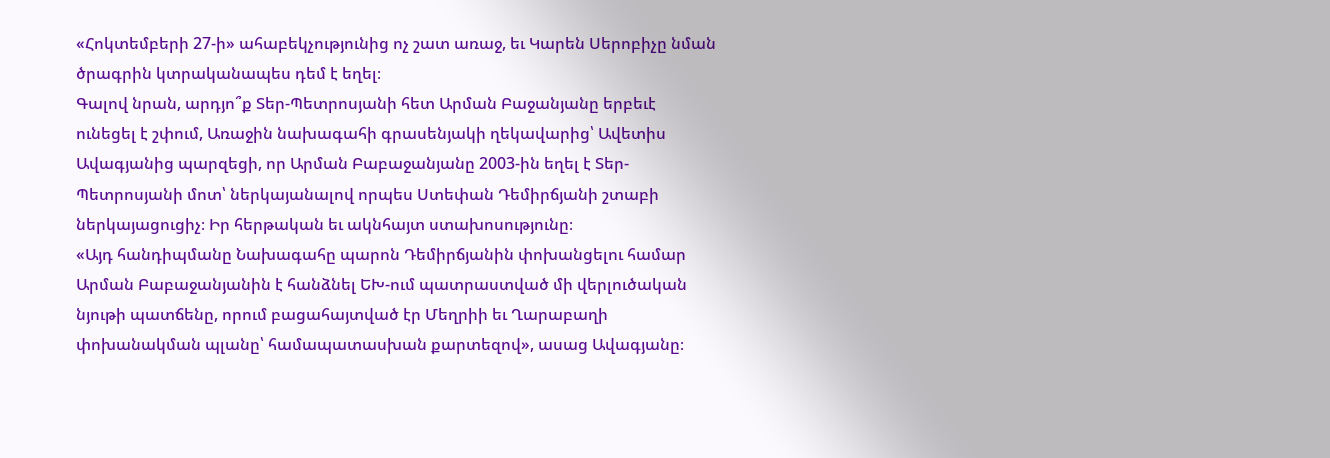«Հոկտեմբերի 27-ի» ահաբեկչությունից ոչ շատ առաջ, եւ Կարեն Սերոբիչը նման ծրագրին կտրականապես դեմ է եղել։
Գալով նրան, արդյո՞ք Տեր-Պետրոսյանի հետ Արման Բաջանյանը երբեւէ ունեցել է շփում, Առաջին նախագահի գրասենյակի ղեկավարից՝ Ավետիս Ավագյանից պարզեցի, որ Արման Բաբաջանյանը 2003-ին եղել է Տեր-Պետրոսյանի մոտ՝ ներկայանալով որպես Ստեփան Դեմիրճյանի շտաբի ներկայացուցիչ։ Իր հերթական եւ ակնհայտ ստախոսությունը։
«Այդ հանդիպմանը Նախագահը պարոն Դեմիրճյանին փոխանցելու համար Արման Բաբաջանյանին է հանձնել ԵԽ-ում պատրաստված մի վերլուծական նյութի պատճենը, որում բացահայտված էր Մեղրիի եւ Ղարաբաղի փոխանակման պլանը՝ համապատասխան քարտեզով», ասաց Ավագյանը։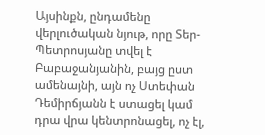Այսինքն, ընդամենը վերլուծական նյութ, որը Տեր-Պետրոսյանը տվել է Բաբաջանյանին, բայց ըստ ամենայնի, այն ոչ Ստեփան Դեմիրճյանն է ստացել կամ դրա վրա կենտրոնացել, ոչ էլ,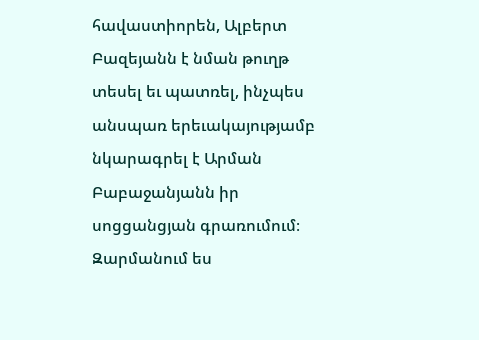հավաստիորեն, Ալբերտ Բազեյանն է նման թուղթ տեսել եւ պատռել, ինչպես անսպառ երեւակայությամբ նկարագրել է Արման Բաբաջանյանն իր սոցցանցյան գրառումում։
Զարմանում ես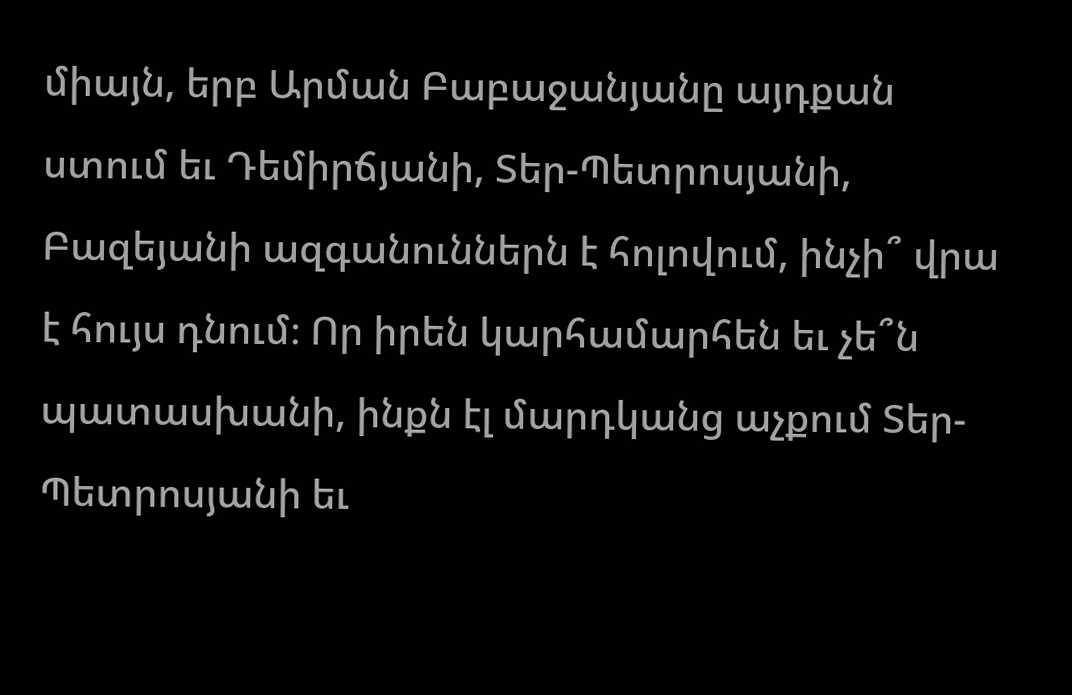միայն, երբ Արման Բաբաջանյանը այդքան ստում եւ Դեմիրճյանի, Տեր-Պետրոսյանի, Բազեյանի ազգանուններն է հոլովում, ինչի՞ վրա է հույս դնում։ Որ իրեն կարհամարհեն եւ չե՞ն պատասխանի, ինքն էլ մարդկանց աչքում Տեր-Պետրոսյանի եւ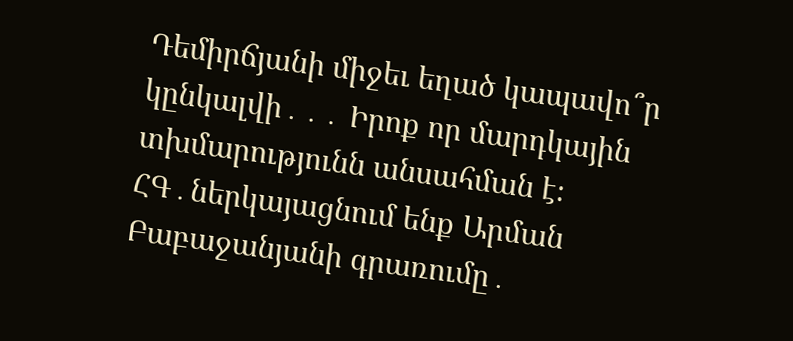Դեմիրճյանի միջեւ եղած կապավո՞ր կընկալվի․․․ Իրոք որ մարդկային տխմարությունն անսահման է։
ՀԳ․ներկայացնում ենք Արման Բաբաջանյանի գրառումը․